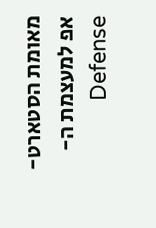מאומת הסטארט-אפ למעצמת ה-Defense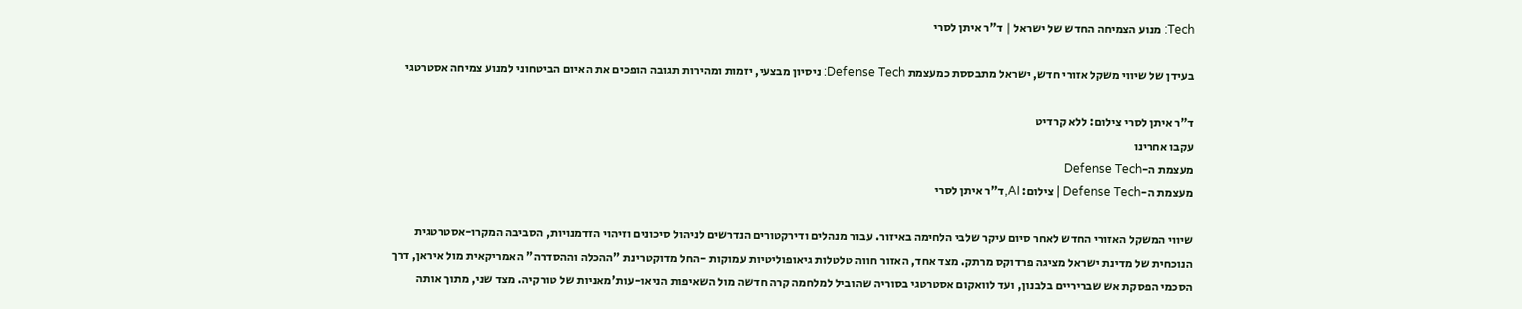Tech: מנוע הצמיחה החדש של ישראל | ד"ר איתן לסרי

בעידן של שיווי משקל אזורי חדש, ישראל מתבססת כמעצמת Defense Tech: ניסיון מבצעי, יזמות ומהירות תגובה הופכים את האיום הביטחוני למנוע צמיחה אסטרטגי

ד"ר איתן לסרי צילום: ללא קרדיט
עקבו אחרינו
מעצמת ה-Defense Tech
מעצמת ה-Defense Tech | צילום: AI,ד"ר איתן לסרי

שיווי המשקל האזורי החדש לאחר סיום עיקר שלבי הלחימה באיזור. עבור מנהלים ודירקטורים הנדרשים לניהול סיכונים וזיהוי הזדמנויות, הסביבה המקרו-אסטרטגית הנוכחית של מדינת ישראל מציגה פרדוקס מרתק. מצד אחד, האזור חווה טלטלות גיאופוליטיות עמוקות -החל מדוקטרינת "ההכלה וההסדרה" האמריקאית מול איראן, דרך הסכמי הפסקת אש שבריריים בלבנון, ועד לוואקום אסטרטגי בסוריה שהוביל למלחמה קרה חדשה מול השאיפות הניאו-עות'מאניות של טורקיה. מצד שני, מתוך אותה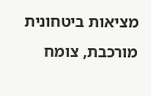מציאות ביטחונית מורכבת, צומח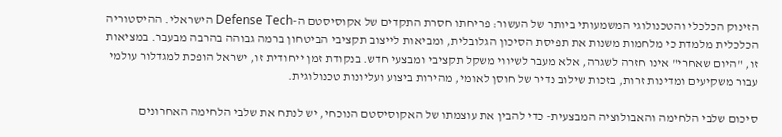הזינוק הכלכלי והטכנולוגי המשמעותי ביותר של העשור: פריחתו חסרת התקדים של אקוסיסטם ה-Defense Tech הישראלי. ההיסטוריה הכלכלית מלמדת כי מלחמות משנות את תפיסת הסיכון הגלובלית, ומביאות לייצוב תקציבי הביטחון ברמה גבוהה בהרבה מבעבר. במציאות זו, "היום שאחרי" אינו חזרה לשגרה, אלא מעבר לשיווי משקל תקציבי ומבצעי חדש. בנקודת זמן ייחודית זו, ישראל הופכת למגדלור עולמי עבור משקיעים ומדינות זרות, בזכות שילוב נדיר של חוסן לאומי, מהירות ביצוע ועליונות טכנולוגית.

סיכום שלבי הלחימה והאבולוציה המבצעית- כדי להבין את עוצמתו של האקוסיסטם הנוכחי, יש לנתח את שלבי הלחימה האחרונים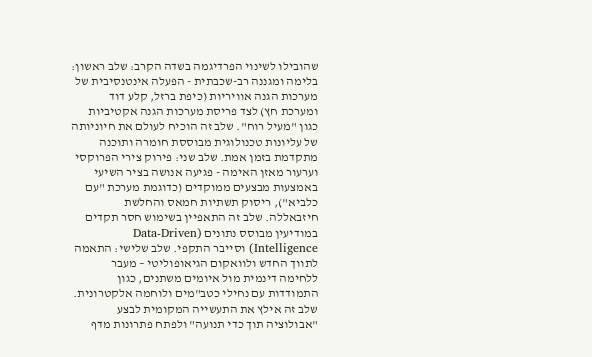שהובילו לשינוי הפרדיגמה בשדה הקרב: שלב ראשון: בלימה ומגננה רב-שכבתית - הפעלה אינטנסיבית של מערכות הגנה אוויריות (כיפת ברזל, קלע דוד ומערכת חץ) לצד פריסת מערכות הגנה אקטיביות כגון "מעיל רוח". שלב זה הוכיח לעולם את חיוניותה של עליונות טכנולוגית מבוססת חומרה ותוכנה מתקדמת בזמן אמת. שלב שני: פירוק צירי הפרוקסי וערעור מאזן האימה - פגיעה אנושה בציר השיעי באמצעות מבצעים ממוקדים (כדוגמת מערכת "עם כלביא"), ריסוק תשתיות חמאס והחלשת חיזבאללה. שלב זה התאפיין בשימוש חסר תקדים במודיעין מבוסס נתונים (Data-Driven Intelligence) וסייבר התקפי. שלב שלישי: התאמה לתווך החדש ולוואקום הגיאופוליטי – מעבר ללחימה דינמית מול איומים משתנים, כגון התמודדות עם נחילי כטב"מים ולוחמה אלקטרונית. שלב זה אילץ את התעשייה המקומית לבצע "אבולוציה תוך כדי תנועה" ולפתח פתרונות מדף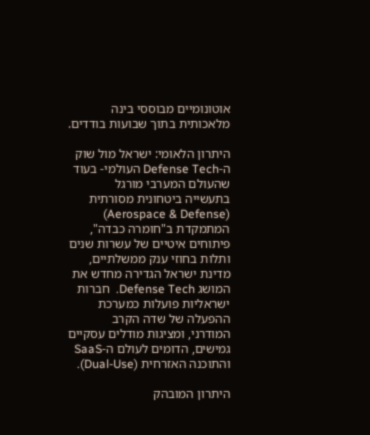אוטונומיים מבוססי בינה מלאכותית בתוך שבועות בודדים.

היתרון הלאומי: ישראל מול שוק ה-Defense Tech העולמי- בעוד שהעולם המערבי מורגל בתעשייה ביטחונית מסורתית (Aerospace & Defense) המתמקדת ב"חומרה כבדה", פיתוחים איטיים של עשרות שנים ותלות בחוזי ענק ממשלתיים, מדינת ישראל הגדירה מחדש את המושג Defense Tech.  חברות ישראליות פועלות כמערכת ההפעלה של שדה הקרב המודרני, ומציגות מודלים עסקיים גמישים, הדומים לעולם ה-SaaS והתוכנה האזרחית (Dual-Use).

היתרון המובהק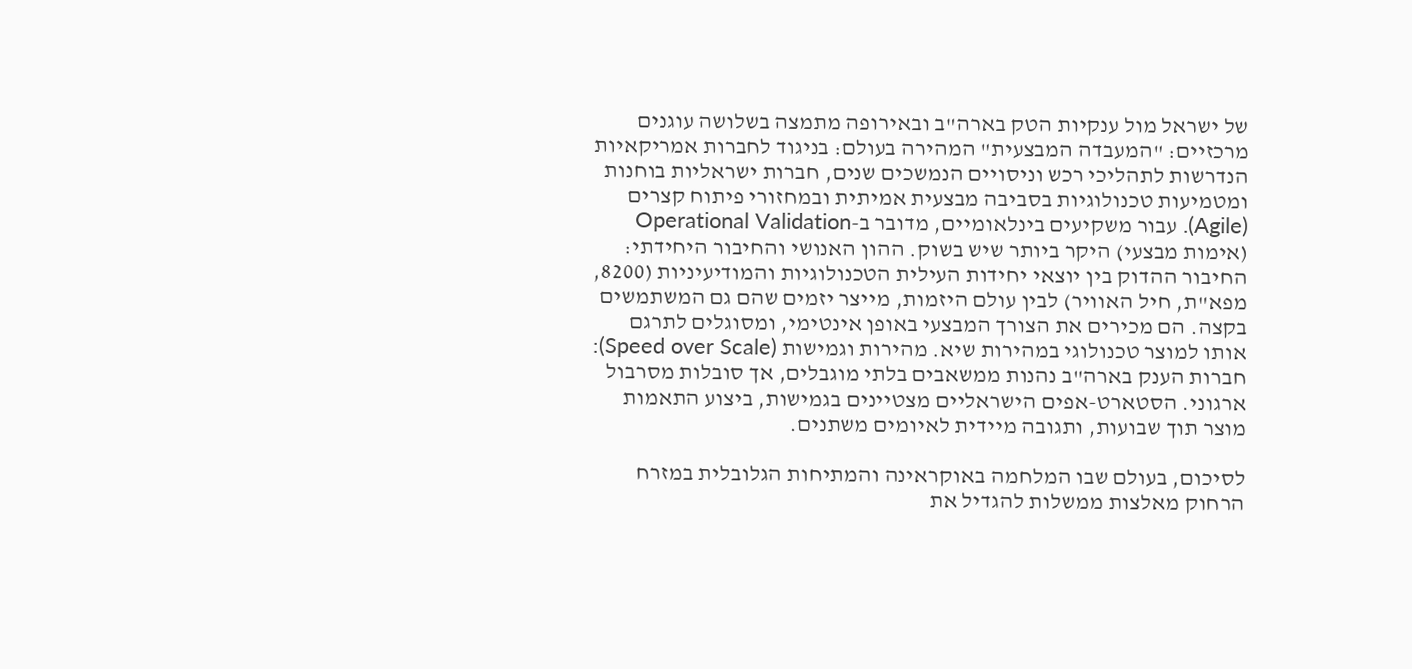של ישראל מול ענקיות הטק בארה"ב ובאירופה מתמצה בשלושה עוגנים מרכזיים: "המעבדה המבצעית" המהירה בעולם: בניגוד לחברות אמריקאיות הנדרשות לתהליכי רכש וניסויים הנמשכים שנים, חברות ישראליות בוחנות ומטמיעות טכנולוגיות בסביבה מבצעית אמיתית ובמחזורי פיתוח קצרים (Agile). עבור משקיעים בינלאומיים, מדובר ב-Operational Validation (אימות מבצעי) היקר ביותר שיש בשוק. ההון האנושי והחיבור היחידתי: החיבור ההדוק בין יוצאי יחידות העילית הטכנולוגיות והמודיעיניות (8200, מפא"ת, חיל האוויר) לבין עולם היזמות, מייצר יזמים שהם גם המשתמשים בקצה. הם מכירים את הצורך המבצעי באופן אינטימי, ומסוגלים לתרגם אותו למוצר טכנולוגי במהירות שיא. מהירות וגמישות (Speed over Scale): חברות הענק בארה"ב נהנות ממשאבים בלתי מוגבלים, אך סובלות מסרבול ארגוני. הסטארט-אפים הישראליים מצטיינים בגמישות, ביצוע התאמות מוצר תוך שבועות, ותגובה מיידית לאיומים משתנים.

לסיכום, בעולם שבו המלחמה באוקראינה והמתיחות הגלובלית במזרח הרחוק מאלצות ממשלות להגדיל את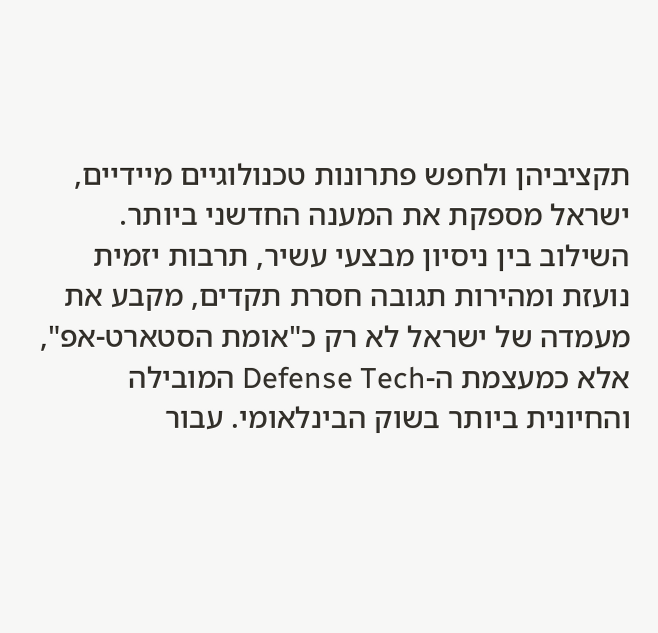תקציביהן ולחפש פתרונות טכנולוגיים מיידיים, ישראל מספקת את המענה החדשני ביותר. השילוב בין ניסיון מבצעי עשיר, תרבות יזמית נועזת ומהירות תגובה חסרת תקדים, מקבע את מעמדה של ישראל לא רק כ"אומת הסטארט-אפ", אלא כמעצמת ה-Defense Tech המובילה והחיונית ביותר בשוק הבינלאומי. עבור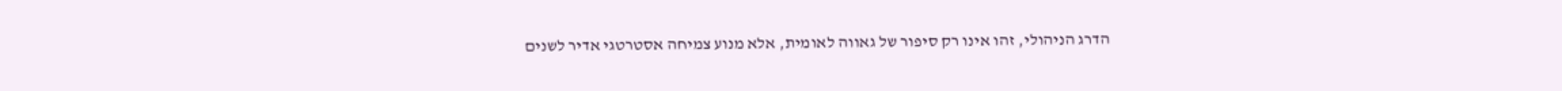הדרג הניהולי, זהו אינו רק סיפור של גאווה לאומית, אלא מנוע צמיחה אסטרטגי אדיר לשנים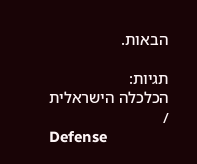הבאות.

תגיות:
הכלכלה הישראלית
/
Defense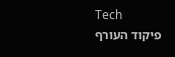Tech
פיקוד העורף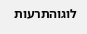לוגוהתרעות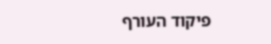פיקוד העורף